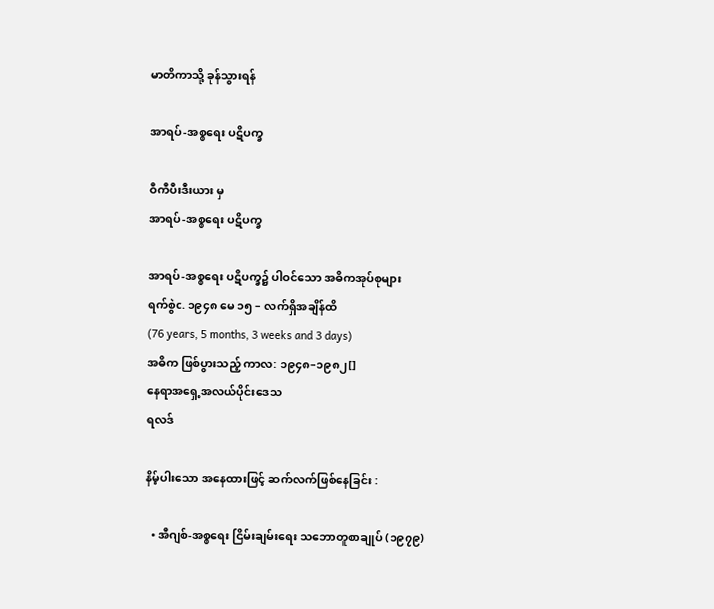မာတိကာသို့ ခုန်သွားရန်

အာရပ်-အစ္စရေး ပဋိပက္ခ

ဝီကီပီးဒီးယား မှ
အာရပ်-အစ္စရေး ပဋိပက္ခ

အာရပ်-အစ္စရေး ပဋိပက္ခ၌ ပါဝင်သော အဓိကအုပ်စုများ
ရက်စွဲc. ၁၉၄၈ မေ ၁၅ – လက်ရှိအချိန်ထိ
(76 years, 5 months, 3 weeks and 3 days)
အဓိက ဖြစ်ပွားသည့် ကာလ: ၁၉၄၈–၁၉၈၂[]
နေရာအရှေ့အလယ်ပိုင်းဒေသ
ရလဒ်

နိမ့်ပါးသော အနေထားဖြင့် ဆက်လက်ဖြစ်နေခြင်း :

  • အီဂျစ်-အစ္စရေး ငြိမ်းချမ်းရေး သဘောတူစာချုပ် (၁၉၇၉)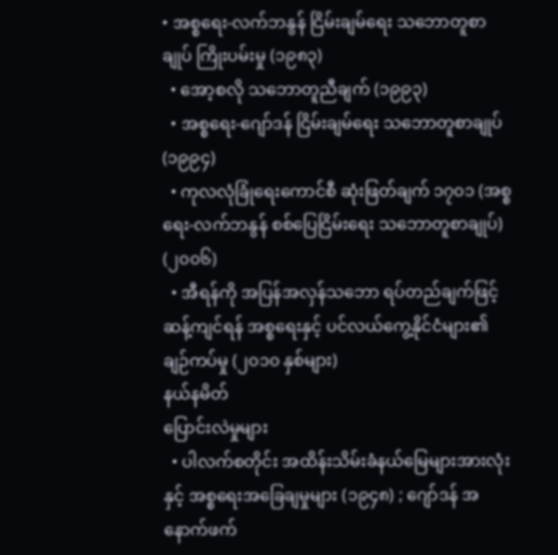• အစ္စရေး-လက်ဘနွန် ငြိမ်းချမ်ရေး သဘောတူစာချုပ် ကြိုးပမ်းမှု (၁၉၈၃)
  • အော့စလို သဘောတူညီချက် (၁၉၉၃)
  • အစ္စရေး-ဂျော်ဒန် ငြိမ်းချမ်ရေး သဘောတူစာချုပ် (၁၉၉၄)
  • ကုလလုံခြုံရေးကောင်စီ ဆုံးဖြတ်ချက် ၁၇၀၁ (အစ္စရေး-လက်ဘနွန် စစ်ပြေငြိမ်းရေး သဘောတူစာချုပ်) (၂၀၀၆)
  • အီရန်ကို အပြန်အလှန်သဘော ရပ်တည်ချက်ဖြင့် ဆန့်ကျင်ရန် အစ္စရေးနှင့် ပင်လယ်ကွေ့နိုင်ငံများ၏ ချဉ်ကပ်မှု (၂၀၁၀ နှစ်များ)
နယ်နမိတ်
ပြောင်းလဲမှုများ
  • ပါလက်စတိုင်း အထိန်းသိမ်းခံနယ်မြေများအားလုံးနှင့် အစ္စရေးအခြေချမှုများ (၁၉၄၈) ; ဂျော်ဒန် အနောက်ဖက်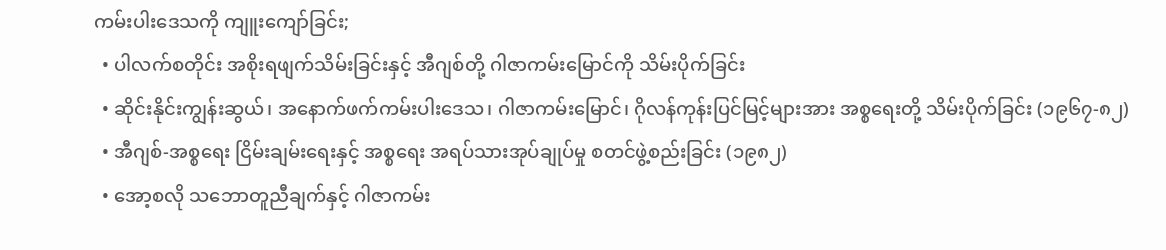ကမ်းပါးဒေသကို ကျူးကျော်ခြင်း;
  • ပါလက်စတိုင်း အစိုးရဖျက်သိမ်းခြင်းနှင့် အီဂျစ်တို့ ဂါဇာကမ်းမြောင်ကို သိမ်းပိုက်ခြင်း
  • ဆိုင်းနိုင်းကျွန်းဆွယ်၊ အနောက်ဖက်ကမ်းပါးဒေသ၊ ဂါဇာကမ်းမြောင်၊ ဂိုလန်ကုန်းပြင်မြင့်များအား အစ္စရေးတို့ သိမ်းပိုက်ခြင်း (၁၉၆၇-၈၂)
  • အီဂျစ်-အစ္စရေး ငြိမ်းချမ်းရေးနှင့် အစ္စရေး အရပ်သားအုပ်ချုပ်မှု စတင်ဖွဲ့စည်းခြင်း (၁၉၈၂)
  • အော့စလို သဘောတူညီချက်နှင့် ဂါဇာကမ်း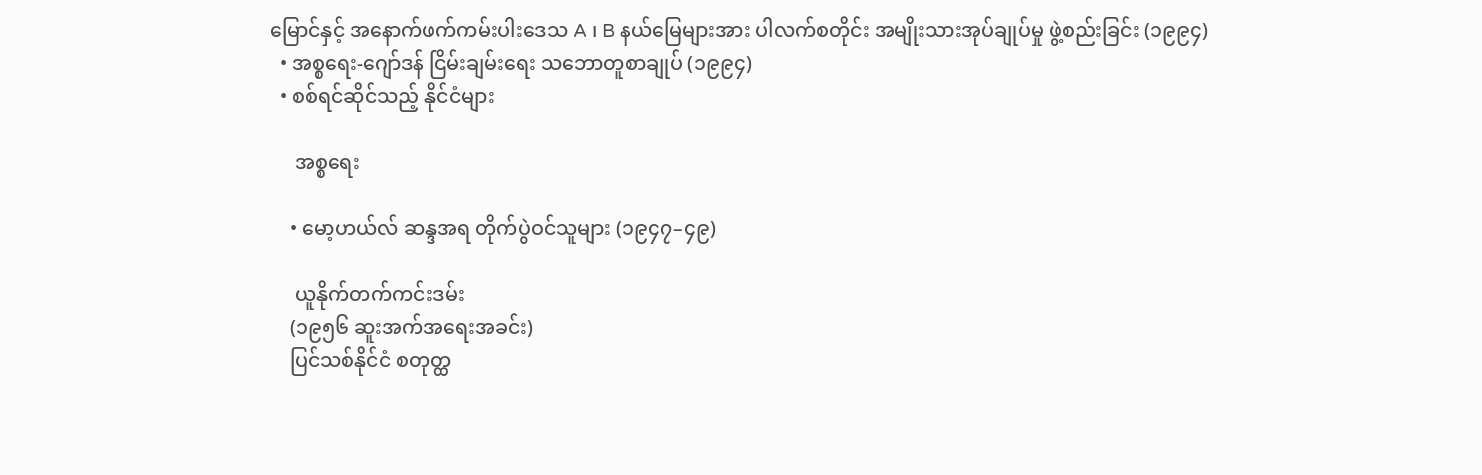မြောင်နှင့် အနောက်ဖက်ကမ်းပါးဒေသ A ၊ B နယ်မြေများအား ပါလက်စတိုင်း အမျိုးသားအုပ်ချုပ်မှု ဖွဲ့စည်းခြင်း (၁၉၉၄)
  • အစ္စရေး-ဂျော်ဒန် ငြိမ်းချမ်းရေး သဘောတူစာချုပ် (၁၉၉၄)
  • စစ်ရင်ဆိုင်သည့် နိုင်ငံများ

     အစ္စရေး

    • မော့ဟယ်လ် ဆန္ဒအရ တိုက်ပွဲဝင်သူများ (၁၉၄၇–၄၉)

     ယူနိုက်တက်ကင်းဒမ်း
    (၁၉၅၆ ဆူးအက်အရေးအခင်း)
    ပြင်သစ်နိုင်ငံ စတုတ္ထ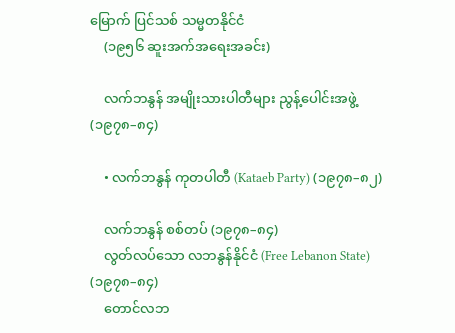မြောက် ပြင်သစ် သမ္မတနိုင်ငံ
    (၁၉၅၆ ဆူးအက်အရေးအခင်း)

    လက်ဘနွန် အမျိုးသားပါတီများ ညွန့်ပေါင်းအဖွဲ့ (၁၉၇၈–၈၄)

    • လက်ဘနွန် ကုတပါတီ (Kataeb Party) (၁၉၇၈–၈၂)

    လက်ဘနွန် စစ်တပ် (၁၉၇၈–၈၄)
    လွတ်လပ်သော လဘနွန်နိုင်ငံ (Free Lebanon State) (၁၉၇၈–၈၄)
    တောင်လဘ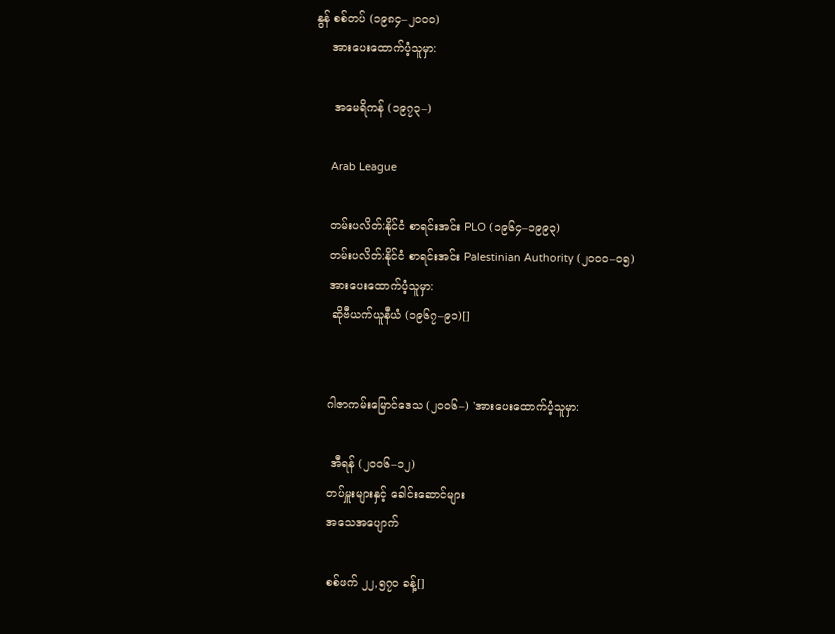နွန် စစ်တပ် (၁၉၈၄–၂၀၀၀)
    အားပေးထောက်ပံ့သူမှာ:

     အမေရိကန် (၁၉၇၃–)

     Arab League

    တမ်းပလိတ်:နိုင်ငံ စာရင်းအင်း PLO (၁၉၆၄–၁၉၉၃)
    တမ်းပလိတ်:နိုင်ငံ စာရင်းအင်း Palestinian Authority (၂၀၀၀–၀၅)
    အားပေးထောက်ပံ့သူမှာ:
     ဆိုဗီယက်ယူနီယံ (၁၉၆၇–၉၁)[]


    ဂါဇာကမ်းမြောင်ဒေသ (၂၀၀၆–) 'အားပေးထောက်ပံ့သူမှာ:

     အီရန် (၂၀၀၆–၁၂)
    တပ်မှူးများနှင့် ခေါင်းဆောင်များ
    အသေအပျောက်

    စစ်ဖက် ၂၂,၅၇၀ ခန့်[]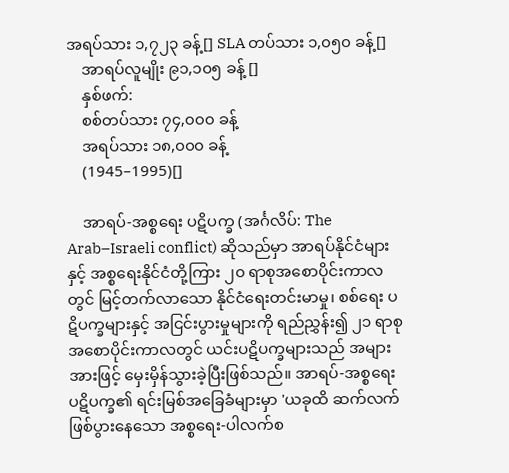အရပ်သား ၁,၇၂၃ ခန့်[] SLA တပ်သား ၁,၀၅၀ ခန့်[]
    အာရပ်လူမျိုး ၉၁,၁၀၅ ခန့် []
    နှစ်ဖက်:
    စစ်တပ်သား ၇၄,၀၀၀ ခန့်
    အရပ်သား ၁၈,၀၀၀ ခန့်
    (1945–1995)[]

    အာရပ်-အစ္စရေး ပဋိပက္ခ (အင်္ဂလိပ်: The Arab–Israeli conflict) ဆိုသည်မှာ အာရပ်နိုင်ငံများနှင့် အစ္စရေးနိုင်ငံတို့ကြား ၂၀ ရာစုအစောပိုင်းကာလတွင် မြင့်တက်လာသော နိုင်ငံရေးတင်းမာမှု၊ စစ်ရေး ပဋိပက္ခများနှင့် အငြင်းပွားမှုများကို ရည်ညွှန်း၍ ၂၁ ရာစု အစောပိုင်းကာလတွင် ယင်းပဋိပက္ခများသည် အများအားဖြင့် မှေးမှိန်သွားခဲ့ပြီးဖြစ်သည်။ အာရပ်-အစ္စရေး ပဋိပက္ခ၏ ရင်းမြစ်အခြေခံများမှာ 'ယခုထိ ဆက်လက် ဖြစ်ပွားနေသော အစ္စရေး-ပါလက်စ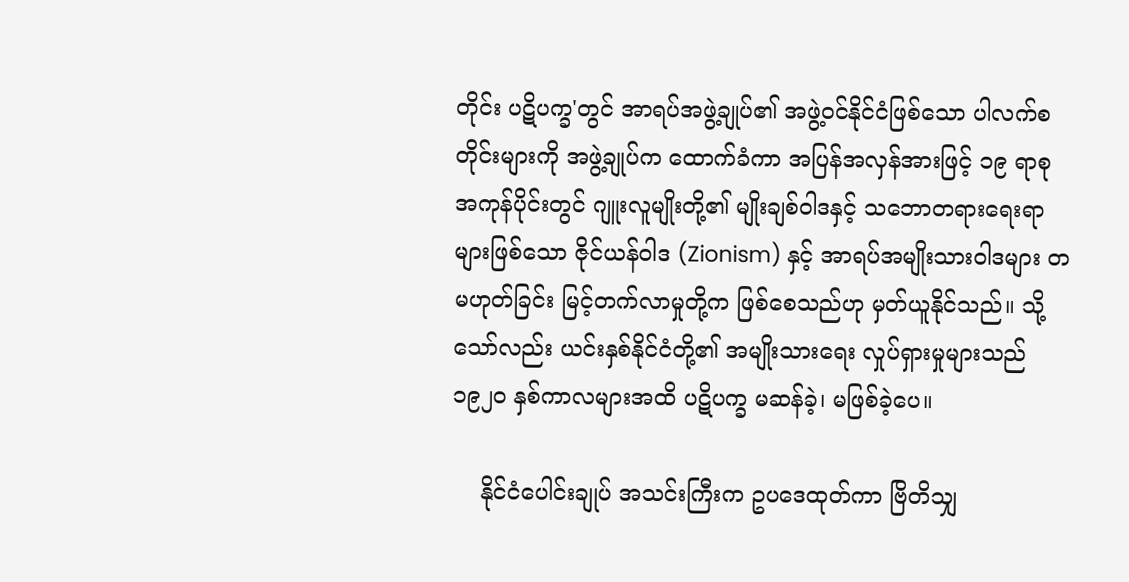တိုင်း ပဋိပက္ခ'တွင် အာရပ်အဖွဲ့ချုပ်၏ အဖွဲ့ဝင်နိုင်ငံဖြစ်သော ပါလက်စတိုင်းများကို အဖွဲ့ချုပ်က ထောက်ခံကာ အပြန်အလှန်အားဖြင့် ၁၉ ရာစု အကုန်ပိုင်းတွင် ဂျူးလူမျိုးတို့၏ မျိုးချစ်ဝါဒနှင့် သဘောတရားရေးရာများဖြစ်သော ဇိုင်ယန်ဝါဒ (Zionism) နှင့် အာရပ်အမျိုးသားဝါဒများ တမဟုတ်ခြင်း မြင့်တက်လာမှုတို့က ဖြစ်စေသည်ဟု မှတ်ယူနိုင်သည်။ သို့သော်လည်း ယင်းနှစ်နိုင်ငံတို့၏ အမျိုးသားရေး လှုပ်ရှားမှုများသည် ၁၉၂၀ နှစ်ကာလများအထိ ပဋိပက္ခ မဆန်ခဲ့၊ မဖြစ်ခဲ့ပေ။

    နိုင်ငံပေါင်းချုပ် အသင်းကြီးက ဥပဒေထုတ်ကာ ဗြိတိသျှ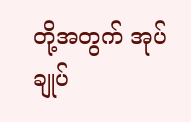တို့အတွက် အုပ်ချုပ်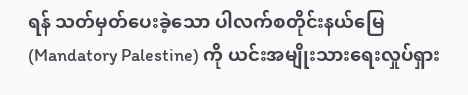ရန် သတ်မှတ်ပေးခဲ့သော ပါလက်စတိုင်းနယ်မြေ (Mandatory Palestine) ကို ယင်းအမျိုးသားရေးလှုပ်ရှား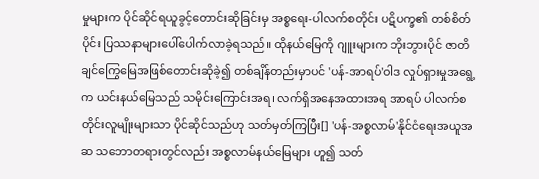မှုများက ပိုင်ဆိုင်ရယူခွင့်တောင်းဆိုခြင်းမှ အစ္စရေး-ပါလက်စတိုင်း ပဋိပက္ခ၏ တစ်စိတ်ပိုင်း ပြဿနာများပေါ်ပေါက်လာခဲ့ရသည်။ ထိုနယ်မြေကို ဂျူးများက ဘိုးဘွားပိုင် ဇာတိချင်ကြွေမြေအဖြစ်တောင်းဆိုခဲ့၍ တစ်ချိန်တည်းမှာပင် 'ပန်-အာရပ်'ဝါဒ လှုပ်ရှားမှုအရွေ့က ယင်းနယ်မြေသည် သမိုင်းကြောင်းအရ၊ လက်ရှိအနေအထားအရ အာရပ် ပါလက်စတိုင်းလူမျိုးများသာ ပိုင်ဆိုင်သည်ဟု သတ်မှတ်ကြပြီး[] 'ပန်-အစ္စလာမ်'နိုင်ငံရေးအယူအဆ သဘောတရားတွင်လည်း အစ္စလာမ်နယ်မြေများ ဟူ၍ သတ်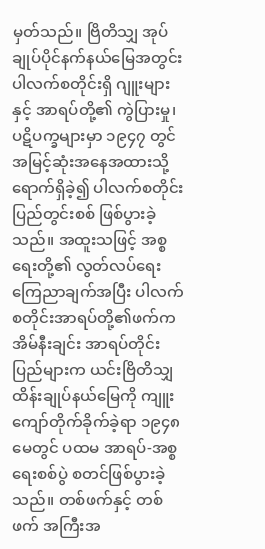မှတ်သည်။ ဗြိတိသျှ အုပ်ချုပ်ပိုင်နက်နယ်မြေအတွင်း ပါလက်စတိုင်းရှိ ဂျူးများနှင့် အာရပ်တို့၏ ကွဲပြားမှု၊ ပဋိပက္ခများမှာ ၁၉၄၇ တွင် အမြင့်ဆုံးအနေအထားသို့ ရောက်ရှိခဲ့၍ ပါလက်စတိုင်းပြည်တွင်းစစ် ဖြစ်ပွားခဲ့သည်။ အထူးသဖြင့် အစ္စရေးတို့၏ လွတ်လပ်ရေး ကြေညာချက်အပြီး ပါလက်စတိုင်းအာရပ်တို့၏ဖက်က အိမ်နီးချင်း အာရပ်တိုင်းပြည်များက ယင်းဗြိတိသျှ ထိန်းချုပ်နယ်မြေကို ကျူးကျော်တိုက်ခိုက်ခဲ့ရာ ၁၉၄၈ မေတွင် ပထမ အာရပ်-အစ္စရေးစစ်ပွဲ စတင်ဖြစ်ပွားခဲ့သည်။ တစ်ဖက်နှင့် တစ်ဖက် အကြီးအ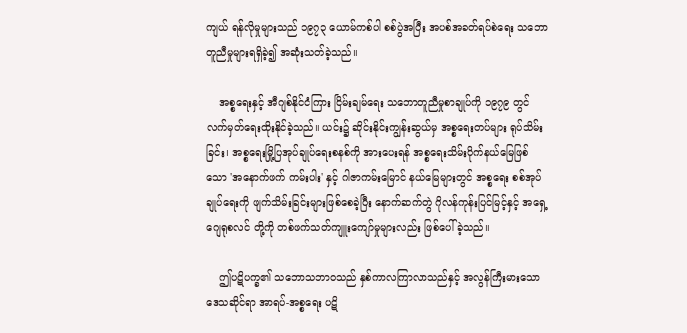ကျယ် ရန်လိုမှုများသည် ၁၉၇၃ ယောမ်ကစ်ပါ စစ်ပွဲအပြီး အပစ်အခတ်ရပ်စဲရေး သဘောတူညီမှုများရရှိခဲ့၍ အဆုံးသတ်ခဲ့သည်။

    အစ္စရေးနှင့် အီဂျစ်နိုင်ငံကြား ငြိမ်းချမ်ရေး သဘောတူညီမှုစာချုပ်ကို ၁၉၇၉ တွင် လက်မှတ်ရေးထိုးနိုင်ခဲ့သည်။ ယင်း၌ ဆိုင်းနိုင်းကျွန်းဆွယ်မှ အစ္စရေးတပ်များ ရုပ်သိမ်းခြင်း၊ အစ္စရေးမြို့ပြအုပ်ချုပ်ရေးစနစ်ကို အားပေးရန် အစ္စရေးသိမ်းပိုက်နယ်မြေဖြစ်သော 'အနောက်ဖက် ကမ်းပါး' နှင့် ဂါဇာကမ်းမြောင် နယ်မြေများတွင် အစ္စရေး စစ်အုပ်ချုပ်ရေးကို ဖျက်သိမ်းခြင်းများဖြစ်စေခဲ့ပြီး နောက်ဆက်တွဲ ဂိုလန်ကုန်းပြင်မြင့်နှင့် အရှေ့ဂျေရုစလင် တို့ကို တစ်ဖက်သတ်ကျူးကျော်မှုများလည်း ဖြစ်ပေါ်ခဲ့သည်။

    ဤပဋိပက္ခ၏ သဘောသဘာဝသည် နှစ်ကာလကြာလာသည်နှင့် အလွန်ကြီးမားသော ဒေသဆိုင်ရာ အာရပ်-အစ္စရေး ပဋိ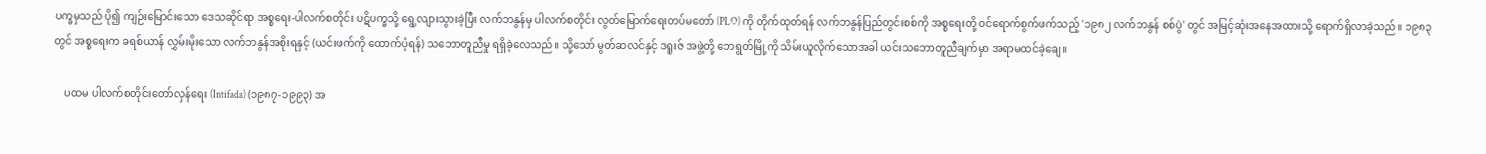ပက္ခမှသည် ပို၍ ကျဉ်းမြောင်းသော ဒေသဆိုင်ရာ အစ္စရေး-ပါလက်စတိုင်း ပဋိပက္ခသို့ ရွေ့လျားသွားခဲ့ပြီး လက်ဘနွန်မှ ပါလက်စတိုင်း လွတ်မြောက်ရေးတပ်မတော် (PLO) ကို တိုက်ထုတ်ရန် လက်ဘနွန်ပြည်တွင်းစစ်ကို အစ္စရေးတို့ ဝင်ရောက်စွက်ဖက်သည့် '၁၉၈၂ လက်ဘနွန် စစ်ပွဲ' တွင် အမြင့်ဆုံးအနေအထားသို့ ရောက်ရှိလာခဲ့သည်။ ၁၉၈၃ တွင် အစ္စရေးက ခရစ်ယာန် လွှမ်းမိုးသော လက်ဘနွန်အစိုးရနှင့် (ယင်းဖက်ကို ထောက်ပံ့ရန်) သဘောတူညီမှု ရရှိခဲ့လေသည်။ သို့သော် မွတ်ဆလင်နှင့် ဒရူးဇ် အဖွဲ့တို့ ဘေရွတ်မြို့ကို သိမ်းယူလိုက်သောအခါ ယင်းသဘောတူညီချက်မှာ အရာမထင်ခဲ့ချေ။

    ပထမ ပါလက်စတိုင်းတော်လှန်ရေး (Intifada) (၁၉၈၇-၁၉၉၃) အ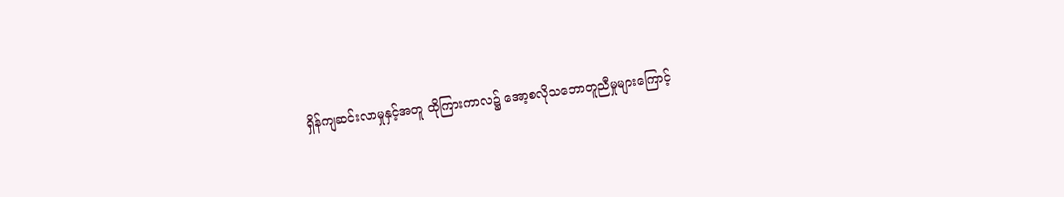ရှိန်ကျဆင်းလာမှုနှင့်အတူ ထိုကြားကာလ၌ အော့စလိုသဘောတူညီမှုများကြောင့်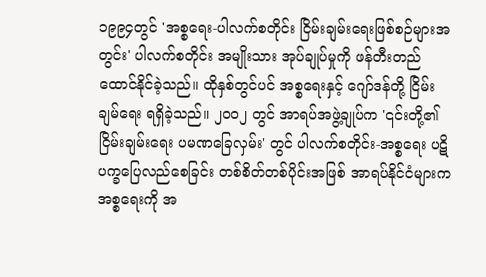၁၉၉၄တွင် 'အစ္စရေး-ပါလက်စတိုင်း ငြိမ်းချမ်းရေးဖြစ်စဉ်များအတွင်း' ပါလက်စတိုင်း အမျိုးသား အုပ်ချုပ်မှုကို ဖန်တီးတည်ထောင်နိုင်ခဲ့သည်။ ထိုနှစ်တွင်ပင် အစ္စရေးနှင့် ဂျော်ဒန်တို့ ငြိမ်းချမ်ရေး ရရှိခဲ့သည်။ ၂၀၀၂ တွင် အာရပ်အဖွဲ့ချုပ်က '၎င်းတို့၏ ငြိမ်းချမ်းရေး ပမဏခြေလှမ်း' တွင် ပါလက်စတိုင်း-အစ္စရေး ပဋိပက္ခပြေလည်စေခြင်း တစ်စိတ်တစ်ပိုင်းအဖြစ် အာရပ်နိုင်ငံများက အစ္စရေးကို အ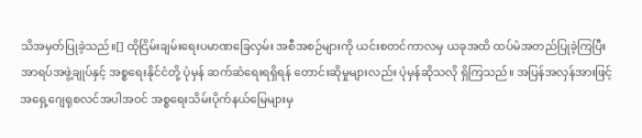သိအမှတ်ပြုခဲ့သည်။[] ထိုငြိမ်းချမ်းရေးပမာဏခြေလှမ်း အစီအစဉ်များကို ယင်းစတင်ကာလမှ ယခုအထိ ထပ်မံအတည်ပြုခဲ့ကြပြီး အာရပ်အဖွဲ့ချုပ်နှင့် အစ္စရေးနိုင်ငံတို့ ပုံမှန် ဆက်ဆံရေးရရှိရန် တောင်းဆိုမှုများလည်း ပုံမှန်ဆိုသလို ရှိကြသည်။ အပြန်အလှန်အားဖြင့် အရှေ့ဂျေရုစလင်အပါအဝင် အစ္စရေးသိမ်းပိုက်နယ်မြေများမှ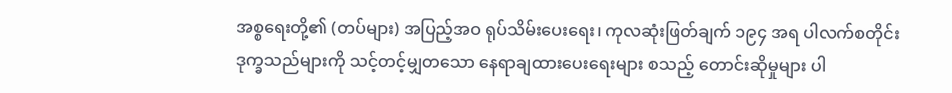အစ္စရေးတို့၏ (တပ်များ) အပြည့်အဝ ရုပ်သိမ်းပေးရေး၊ ကုလဆုံးဖြတ်ချက် ၁၉၄ အရ ပါလက်စတိုင်း ဒုက္ခသည်များကို သင့်တင့်မျှတသော နေရာချထားပေးရေးများ စသည့် တောင်းဆိုမှုများ ပါ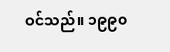ဝင်သည်။ ၁၉၉၀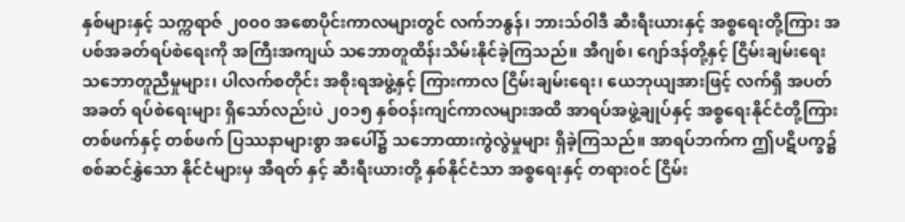နှစ်များနှင့် သက္ကရာဇ် ၂၀၀၀ အစောပိုင်းကာလများတွင် လက်ဘနွန်၊ ဘားသ်ဝါဒီ ဆီးရီးယားနှင့် အစ္စရေးတို့ကြား အပစ်အခတ်ရပ်စဲရေးကို အကြီးအကျယ် သဘောတူထိန်းသိမ်းနိုင်ခဲ့ကြသည်။ အီဂျစ်၊ ဂျော်ဒန်တို့နှင့် ငြိမ်းချမ်းရေးသဘောတူညီမှုများ၊ ပါလက်စတိုင်း အစိုးရအဖွဲ့နှင့် ကြားကာလ ငြိမ်းချမ်းရေး၊ ယေဘုယျအားဖြင့် လက်ရှိ အပတ်အခတ် ရပ်စဲရေးများ ရှိသော်လည်းပဲ ၂၀၁၅ နှစ်ဝန်းကျင်ကာလများအထိ အာရပ်အဖွဲ့ချုပ်နှင့် အစ္စရေးနိုင်ငံတို့ကြား တစ်ဖက်နှင့် တစ်ဖက် ပြဿနာများစွာ အပေါ်၌ သဘောထားကွဲလွဲမှုများ ရှိခဲ့ကြသည်။ အာရပ်ဘက်က ဤပဋိပက္ခ၌ စစ်ဆင်နွှဲသော နိုင်ငံများမှ အီရတ် နှင့် ဆီးရီးယားတို့ နှစ်နိုင်ငံသာ အစ္စရေးနှင့် တရားဝင် ငြိမ်း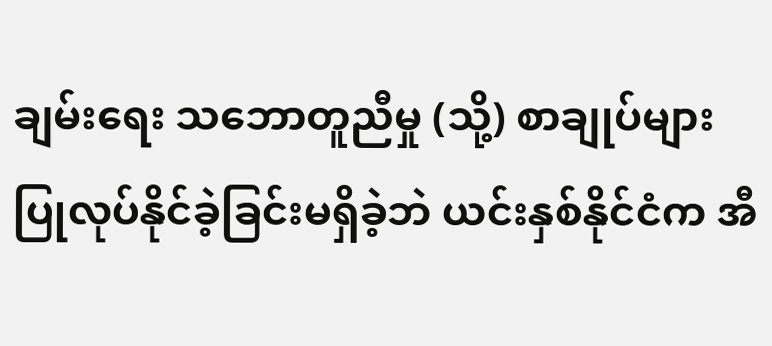ချမ်းရေး သဘောတူညီမှု (သို့) စာချုပ်များ ပြုလုပ်နိုင်ခဲ့ခြင်းမရှိခဲ့ဘဲ ယင်းနှစ်နိုင်ငံက အီ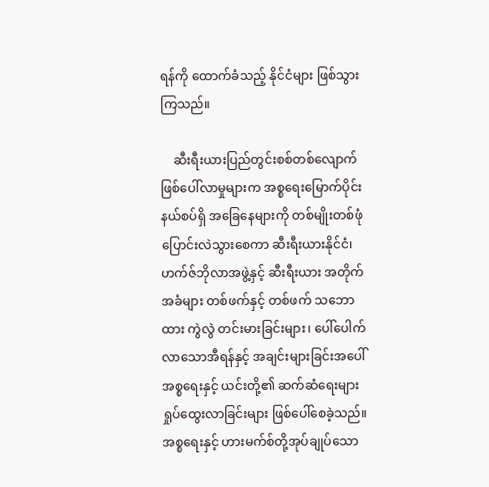ရန်ကို ထောက်ခံသည့် နိုင်ငံများ ဖြစ်သွားကြသည်။

    ဆီးရီးယားပြည်တွင်းစစ်တစ်လျောက် ဖြစ်ပေါ်လာမှုများက အစ္စရေးမြောက်ပိုင်းနယ်စပ်ရှိ အခြေနေများကို တစ်မျိုးတစ်ဖုံ ပြောင်းလဲသွားစေကာ ဆီးရီးယားနိုင်ငံ၊ ဟက်ဇ်ဘိုလာအဖွဲ့နှင့် ဆီးရီးယား အတိုက်အခံများ တစ်ဖက်နှင့် တစ်ဖက် သဘောထား ကွဲလွဲ တင်းမားခြင်းများ၊ ပေါ်ပေါက်လာသောအီရန်နှင့် အချင်းများခြင်းအပေါ် အစ္စရေးနှင့် ယင်းတို့၏ ဆက်ဆံရေးများ ရှုပ်ထွေးလာခြင်းများ ဖြစ်ပေါ်စေခဲ့သည်။ အစ္စရေးနှင့် ဟားမက်စ်တို့အုပ်ချုပ်သော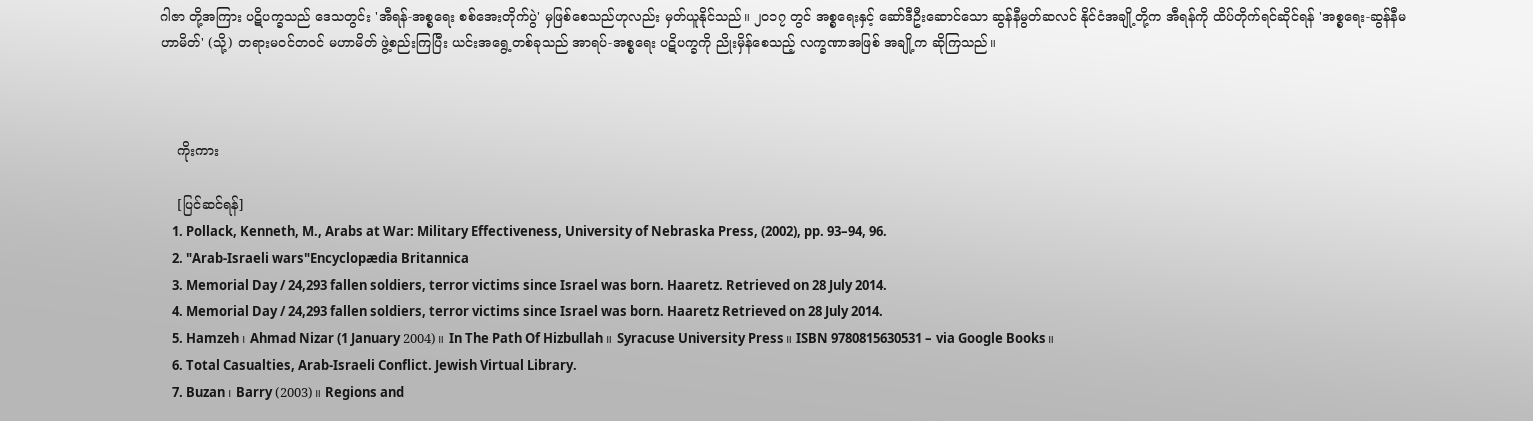ဂါဇာ တို့အကြား ပဋိပက္ခသည် ဒေသတွင်း 'အီရန်-အစ္စရေး စစ်အေးတိုက်ပွဲ' မှဖြစ်စေသည်ဟုလည်း မှတ်ယူနိုင်သည်။ ၂၀၁၇ တွင် အစ္စရေးနှင့် ဆော်ဒီဦးဆောင်သော ဆွန်နီမွတ်ဆလင် နိုင်ငံအချို့တို့က အီရန်ကို ထိပ်တိုက်ရင်ဆိုင်ရန် 'အစ္စရေး-ဆွန်နီမဟာမိတ်' (သို့) တရားမဝင်တဝင် မဟာမိတ် ဖွဲ့စည်းကြပြီး ယင်းအရွေ့တစ်ခုသည် အာရပ်-အစ္စရေး ပဋိပက္ခကို ညိုးမှိန်စေသည့် လက္ခဏာအဖြစ် အချို့က ဆိုကြသည်။



    ကိုးကား

    [ပြင်ဆင်ရန်]
    1. Pollack, Kenneth, M., Arabs at War: Military Effectiveness, University of Nebraska Press, (2002), pp. 93–94, 96.
    2. "Arab-Israeli wars"Encyclopædia Britannica
    3. Memorial Day / 24,293 fallen soldiers, terror victims since Israel was born. Haaretz. Retrieved on 28 July 2014.
    4. Memorial Day / 24,293 fallen soldiers, terror victims since Israel was born. Haaretz Retrieved on 28 July 2014.
    5. Hamzeh၊ Ahmad Nizar (1 January 2004)။ In The Path Of Hizbullah။ Syracuse University Press။ ISBN 9780815630531 – via Google Books။
    6. Total Casualties, Arab-Israeli Conflict. Jewish Virtual Library.
    7. Buzan၊ Barry (2003)။ Regions and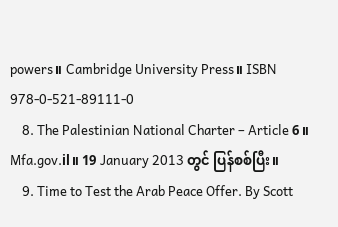powers။ Cambridge University Press။ ISBN 978-0-521-89111-0
    8. The Palestinian National Charter – Article 6။ Mfa.gov.il။ 19 January 2013 တွင် ပြန်စစ်ပြီး။
    9. Time to Test the Arab Peace Offer. By Scott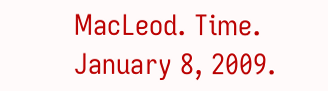MacLeod. Time. January 8, 2009.